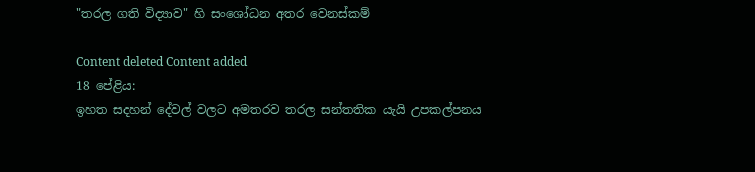"තරල ගති විද්‍යාව" හි සංශෝධන අතර වෙනස්කම්

Content deleted Content added
18 පේළිය:
ඉහත සදහන් දේවල් වලට අමතරව තරල සන්තතික යැයි උපකල්පනය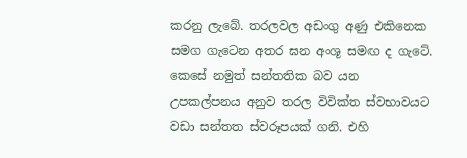කරනු ලැබේ. තරලවල අඩංගු අණු එකිනෙක සමග ගැටෙන අතර ඝන අංශූ සමඟ ද ගැටේ. කෙසේ නමුත් සන්තතික බව යන උපකල්පනය අනුව තරල විවික්ත ස්වභාවයට වඩා සන්තත ස්වරූපයක් ගනි. එහි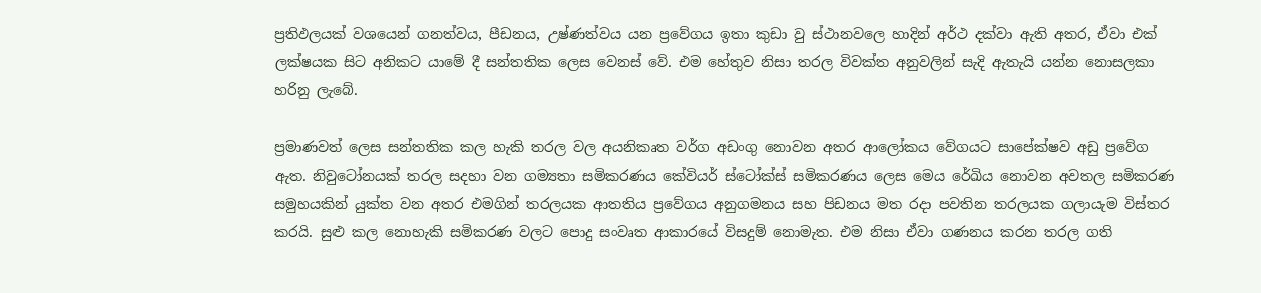ප්‍රතිඵලයක් වශයෙන් ගනත්වය, පීඩනය, උෂ්ණත්වය යන ප්‍රවේගය ඉතා කුඩා වු ස්ථානවලෙ හාදින් අර්ථ දක්වා ඇති අතර, ඒවා එක් ලක්ෂයක සිට අනිකට යාමේ දී සන්තතික ලෙස වෙනස් වේ. එම හේතුව නිසා තරල විවක්ත අනුවලින් සැදි ඇතැයි යන්න නොසලකා හරිනු ලැබේ.

ප්‍රමාණවත් ලෙස සන්තතික කල හැකි තරල වල අයනිකෘත වර්ග අඩංගු නොවන අතර ආලෝකය වේගයට සාපේක්ෂව අඩු ප්‍රවේග ඇත. නිවුටෝනයක් තරල සදහා වන ගම්‍යතා සමිකරණය කේවියර් ස්ටෝක්ස් සමිකරණය ලෙස මෙය රේඛිය නොවන අවතල සමිකරණ සමුහයකින් යුක්ත වන අතර එමගින් තරලයක ආතතිය ප්‍රවේගය අනුගමනය සහ පිඩනය මත රදා පවතින තරලයක ගලායැම විස්තර කරයි. සුළු කල නොහැකි සමිකරණ වලට පොදු සංවෘත ආකාරයේ විසදුම් නොමැත. එම නිසා ඒවා ගණනය කරන තරල ගති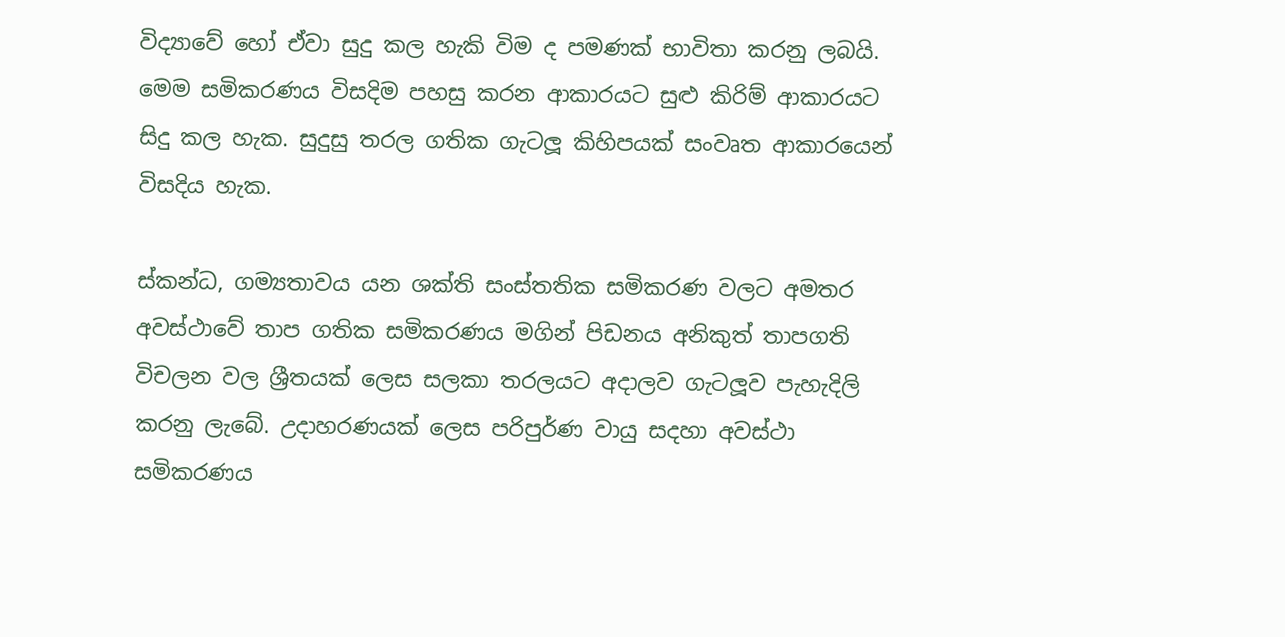විද්‍යාවේ හෝ ඒවා සුදු කල හැකි විම ද පමණක් භාවිතා කරනු ලබයි. මෙම සමිකරණය විසදිම පහසු කරන ආකාරයට සුළු කිරිම් ආකාරයට සිදු කල හැක. සුදුසු තරල ගතික ගැටලූ කිහිපයක් සංවෘත ආකාරයෙන් විසදිය හැක.

ස්කන්ධ, ගම්‍යතාවය යන ශක්ති සංස්තතික සමිකරණ වලට අමතර අවස්ථාවේ තාප ගතික සමිකරණය මගින් පිඩනය අනිකුත් තාපගති විචලන වල ශ්‍රීතයක් ලෙස සලකා තරලයට අදාලව ගැටලූව පැහැදිලි කරනු ලැබේ. උදාහරණයක් ලෙස පරිපුර්ණ වායු සදහා අවස්ථා සමිකරණය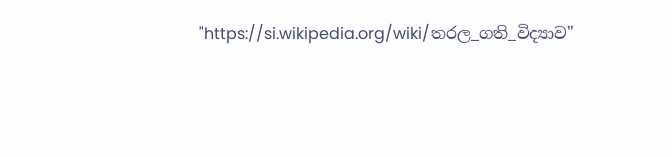"https://si.wikipedia.org/wiki/තරල_ගති_විද්‍යාව"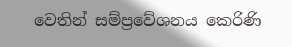වෙතින් සම්ප්‍රවේශනය කෙරිණි